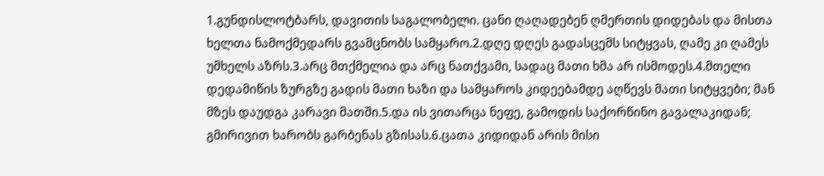1.გუნდისლოტბარს, დავითის საგალობელი. ცანი ღაღადებენ ღმერთის დიდებას და მისთა ხელთა ნამოქმედარს გვამცნობს სამყარო.2.დღე დღეს გადასცემს სიტყვას, ღამე კი ღამეს უმხელს აზრს.3.არც მთქმელია და არც ნათქვამი, სადაც მათი ხმა არ ისმოდეს.4.მთელი დედამიწის ზურგზე გადის მათი ხაზი და სამყაროს კიდეებამდე აღწევს მათი სიტყვები; მან მზეს დაუდგა კარავი მათში.5.და ის ვითარცა ნეფე, გამოდის საქორწინო გავალაკიდან; გმირივით ხარობს გარბენას გზისას.6.ცათა კიდიდან არის მისი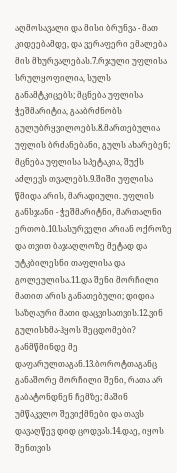აღმოსავალი და მისი ბრუნვა - მათ კიდეებამდე, და ვერაფერი ემალება მის მხურვალებას.7.რჯული უფლისა სრულყოფილია, სულს განამტკიცებს; მცნება უფლისა ჭეშმარიტია, გააბრძნობს გულუბრყვილოებს.8.მართებულია უფლის ბრძანებანი, გულს ახარებენ; მცნება უფლისა სპეტაკია, შუქს აძლევს თვალებს.9.შიში უფლისა წმიდა არის, მარადიული. უფლის განსჯანი - ჭეშმარიტნი, მართალნი ერთობ.10.სასურველი არიან ოქროზე და თვით ბაჯაღლოზე მეტად და უტკბილესნი თაფლისა და გოლეულისა.11.და შენი მორჩილი მათით არის განათებული; დიდია საზღაური მათი დაცვისათვის.12.ვინ გულისხმა-ჰყოს შეცდომები? განმწმინდე მე დაფარულთაგან.13.ბოროტთაგანც განაშორე მორჩილი შენი, რათა არ გაბატონდნენ ჩემზე; მაშინ უმწაკვლო შევიქმნები და თავს დავაღწევ დიდ ცოდვას.14.დაე, იყოს შენთვის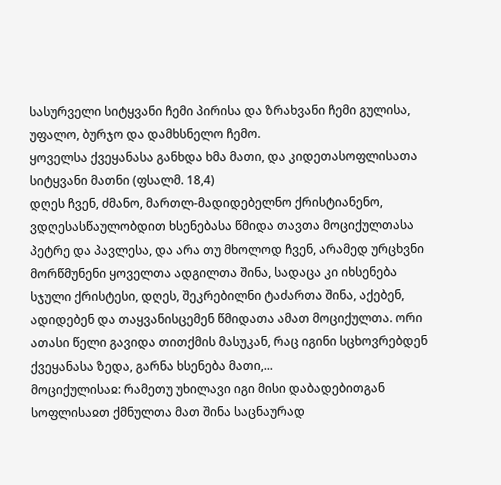სასურველი სიტყვანი ჩემი პირისა და ზრახვანი ჩემი გულისა, უფალო, ბურჯო და დამხსნელო ჩემო.
ყოველსა ქვეყანასა განხდა ხმა მათი, და კიდეთასოფლისათა სიტყვანი მათნი (ფსალმ. 18,4)
დღეს ჩვენ, ძმანო, მართლ-მადიდებელნო ქრისტიანენო, ვდღესასწაულობდით ხსენებასა წმიდა თავთა მოციქულთასა პეტრე და პავლესა, და არა თუ მხოლოდ ჩვენ, არამედ ურცხვნი მორწმუნენი ყოველთა ადგილთა შინა, სადაცა კი იხსენება სჯული ქრისტესი, დღეს, შეკრებილნი ტაძართა შინა, აქებენ, ადიდებენ და თაყვანისცემენ წმიდათა ამათ მოციქულთა. ორი ათასი წელი გავიდა თითქმის მასუკან, რაც იგინი სცხოვრებდენ ქვეყანასა ზედა, გარნა ხსენება მათი,...
მოციქულისაჲ: რამეთუ უხილავი იგი მისი დაბადებითგან სოფლისაჲთ ქმნულთა მათ შინა საცნაურად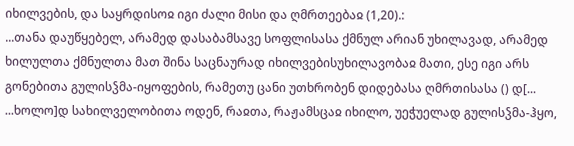იხილვების, და საყრდისოჲ იგი ძალი მისი და ღმრთეებაჲ (1,20).:
...თანა დაუწყებელ, არამედ დასაბამსავე სოფლისასა ქმნულ არიან უხილავად, არამედ ხილულთა ქმნულთა მათ შინა საცნაურად იხილვებისუხილავობაჲ მათი, ესე იგი არს გონებითა გულისჴმა-იყოფების, რამეთუ ცანი უთხრობენ დიდებასა ღმრთისასა () დ[... ...ხოლო]დ სახილველობითა ოდენ, რაჲთა, რაჟამსცაჲ იხილო, უეჭუელად გულისჴმა-ჰყო,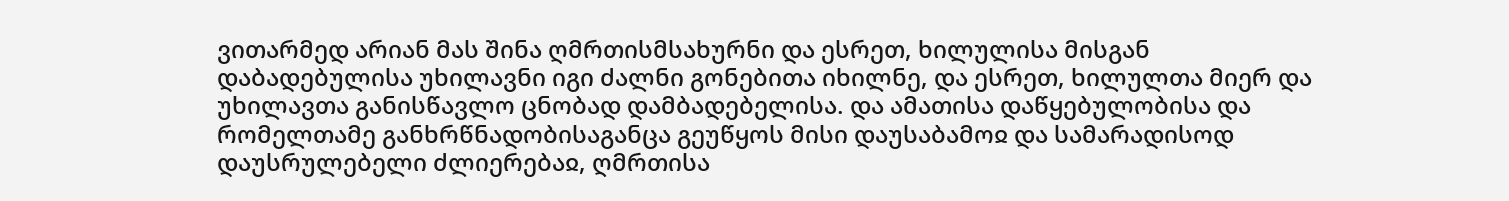ვითარმედ არიან მას შინა ღმრთისმსახურნი და ესრეთ, ხილულისა მისგან დაბადებულისა უხილავნი იგი ძალნი გონებითა იხილნე, და ესრეთ, ხილულთა მიერ და უხილავთა განისწავლო ცნობად დამბადებელისა. და ამათისა დაწყებულობისა და რომელთამე განხრწნადობისაგანცა გეუწყოს მისი დაუსაბამოჲ და სამარადისოდ დაუსრულებელი ძლიერებაჲ, ღმრთისა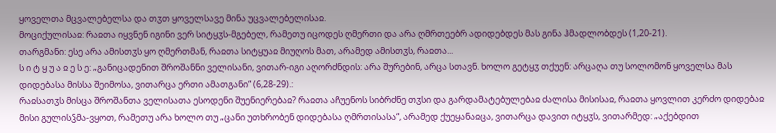ყოველთა მცვალებელსა და თჳთ ყოველსავე მინა უცვალებელისაჲ.
მოციქულისაჲ: რაჲთა იყვნენ იგინი ვერ სიტყჳს-მგებელ, რამეთუ იცოდეს ღმერთი და არა ღმრთეებრ ადიდებდეს მას გინა ჰმადლობდეს (1,20-21).
თარგმანი: ესე არა ამისთჳს ყო ღმერთმან, რაჲთა სიტყუაჲ მიუღოს მათ, არამედ ამისთჳს, რაჲთა...
ს ი ტ ყ უ ა ჲ ე ს ე: „განიცადენით შროშანნი ველისანი, ვითარ-იგი აღორძნდის: არა შურებინ, არცა სთავნ. ხოლო გეტყჳ თქუენ: არცაღა თუ სოლომონ ყოველსა მას დიდებასა მისსა შეიმოსა, ვითარცა ერთი ამათგანი“ (6,28-29).:
რაჲსათჳს მისცა შროშანთა ველისათა ესოდენი შუენიერებაჲ? რაჲთა აჩუენოს სიბრძნე თჳსი და გარდამატებულებაჲ ძალისა მისისაჲ, რაჲთა ყოვლით კერძო დიდებაჲ მისი გულისჴმა-ვყოთ, რამეთუ არა ხოლო თუ „ცანი უთხრობენ დიდებასა ღმრთისასა“, არამედ ქუეყანაჲცა, ვითარცა დავით იტყჳს, ვითარმედ: „აქებდით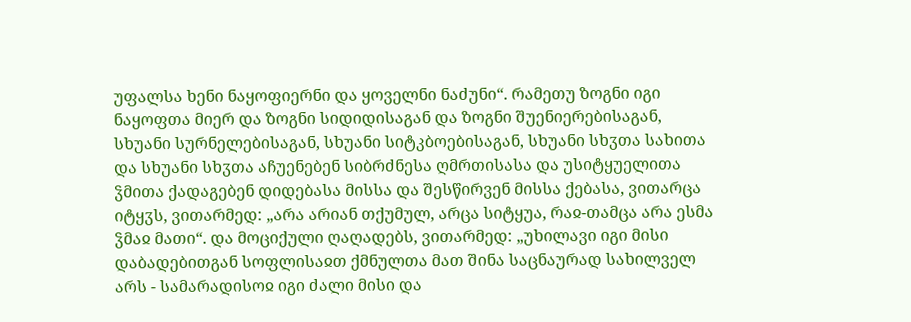უფალსა ხენი ნაყოფიერნი და ყოველნი ნაძუნი“. რამეთუ ზოგნი იგი ნაყოფთა მიერ და ზოგნი სიდიდისაგან და ზოგნი შუენიერებისაგან, სხუანი სურნელებისაგან, სხუანი სიტკბოებისაგან, სხუანი სხჳთა სახითა და სხუანი სხჳთა აჩუენებენ სიბრძნესა ღმრთისასა და უსიტყუელითა ჴმითა ქადაგებენ დიდებასა მისსა და შესწირვენ მისსა ქებასა, ვითარცა იტყჳს, ვითარმედ: „არა არიან თქუმულ, არცა სიტყუა, რაჲ-თამცა არა ესმა ჴმაჲ მათი“. და მოციქული ღაღადებს, ვითარმედ: „უხილავი იგი მისი დაბადებითგან სოფლისაჲთ ქმნულთა მათ შინა საცნაურად სახილველ არს - სამარადისოჲ იგი ძალი მისი და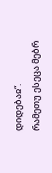დიდებაჲ“.
რამეთუ ესეცა მებრ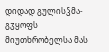დიდად გულისჴმა-გჳყოფს მიუთხრობელსა მას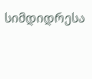სიმდიდრესა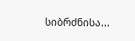სიბრძნისა...